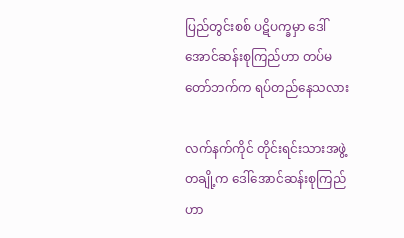ပြည်တွင်းစစ် ပဋိပက္ခမှာ ဒေါ်အောင်ဆန်းစုကြည်ဟာ တပ်မတော်ဘက်က ရပ်တည်နေသလား

လက်နက်ကိုင် တိုင်းရင်းသားအဖွဲ့တချို့က ဒေါ်အောင်ဆန်းစုကြည်ဟာ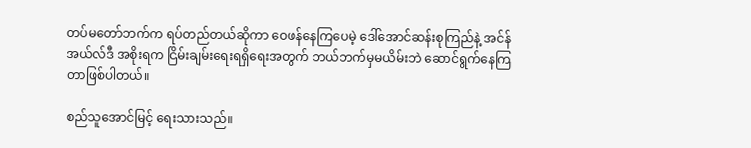တပ်မတော်ဘက်က ရပ်တည်တယ်ဆိုကာ ဝေဖန်နေကြပေမဲ့ ဒေါ်အောင်ဆန်းစုကြည်နဲ့ အင်န်အယ်လ်ဒီ အစိုးရက ငြိမ်းချမ်းရေးရရှိရေးအတွက် ဘယ်ဘက်မှမယိမ်းဘဲ ဆောင်ရွက်နေကြတာဖြစ်ပါတယ်။

စည်သူအောင်မြင့် ရေးသားသည်။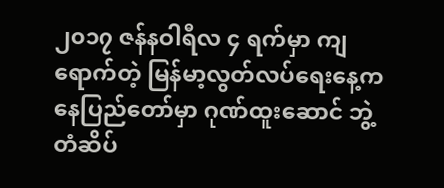၂၀၁၇ ဇန်နဝါရီလ ၄ ရက်မှာ ကျရောက်တဲ့ မြန်မာ့လွတ်လပ်ရေးနေ့က နေပြည်တော်မှာ ဂုဏ်ထူးဆောင် ဘွဲ့တံဆိပ်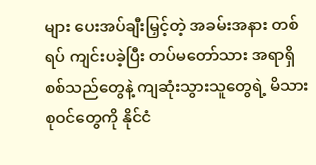များ ပေးအပ်ချီးမြှင့်တဲ့ အခမ်းအနား တစ်ရပ် ကျင်းပခဲ့ပြီး တပ်မတော်သား အရာရှိ စစ်သည်တွေနဲ့ ကျဆုံးသွားသူတွေရဲ့ မိသားစုဝင်တွေကို နိုင်ငံ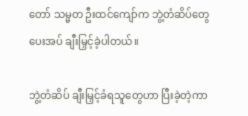တော် သမ္မတ ဦးထင်ကျော်က ဘွဲ့တံဆိပ်တွေ ပေးအပ် ချီးမြှင့်ခဲ့ပါတယ်။

ဘွဲ့တံဆိပ် ချီးမြှင့်ခံရသူတွေဟာ ပြီးခဲ့တဲ့ကာ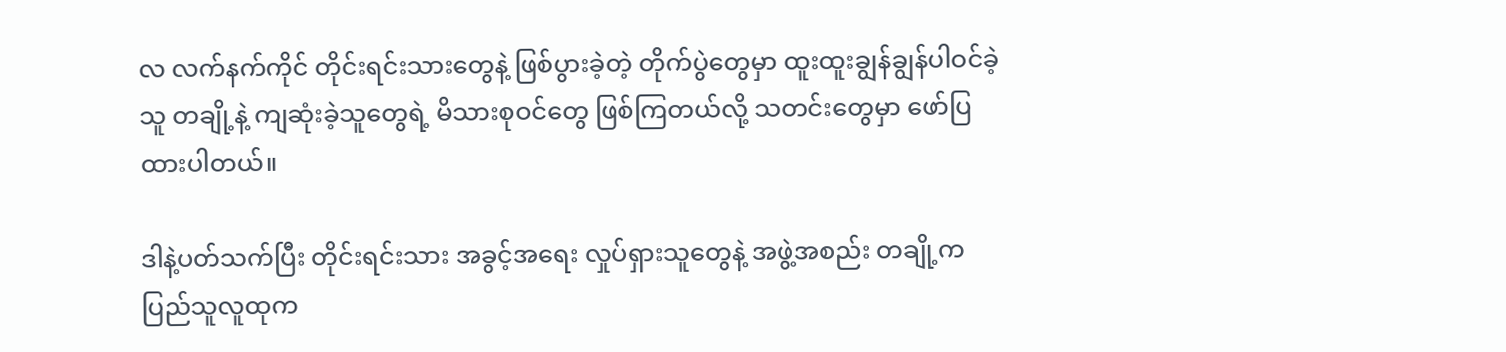လ လက်နက်ကိုင် တိုင်းရင်းသားတွေနဲ့ ဖြစ်ပွားခဲ့တဲ့ တိုက်ပွဲတွေမှာ ထူးထူးချွန်ချွန်ပါဝင်ခဲ့သူ တချို့နဲ့ ကျဆုံးခဲ့သူတွေရဲ့ မိသားစုဝင်တွေ ဖြစ်ကြတယ်လို့ သတင်းတွေမှာ ဖော်ပြထားပါတယ်။

ဒါနဲ့ပတ်သက်ပြီး တိုင်းရင်းသား အခွင့်အရေး လှုပ်ရှားသူတွေနဲ့ အဖွဲ့အစည်း တချို့က ပြည်သူလူထုက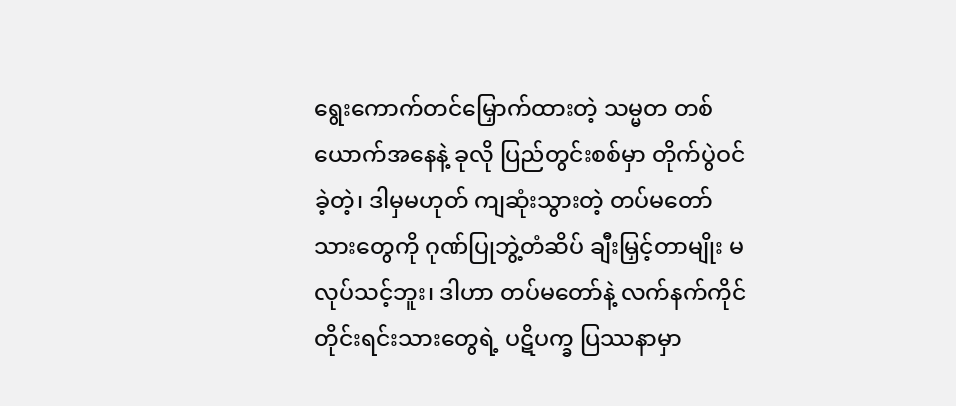ရွေးကောက်တင်မြှောက်ထားတဲ့ သမ္မတ တစ်ယောက်အနေနဲ့ ခုလို ပြည်တွင်းစစ်မှာ တိုက်ပွဲဝင်ခဲ့တဲ့၊ ဒါမှမဟုတ် ကျဆုံးသွားတဲ့ တပ်မတော်သားတွေကို ဂုဏ်ပြုဘွဲ့တံဆိပ် ချီးမြှင့်တာမျိုး မလုပ်သင့်ဘူး၊ ဒါဟာ တပ်မတော်နဲ့ လက်နက်ကိုင် တိုင်းရင်းသားတွေရဲ့ ပဋိပက္ခ ပြဿနာမှာ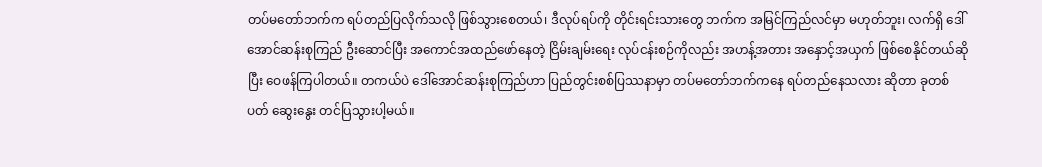တပ်မတော်ဘက်က ရပ်တည်ပြလိုက်သလို ဖြစ်သွားစေတယ်၊ ဒီလုပ်ရပ်ကို တိုင်းရင်းသားတွေ ဘက်က အမြင်ကြည်လင်မှာ မဟုတ်ဘူး၊ လက်ရှိ ဒေါ်အောင်ဆန်းစုကြည် ဦးဆောင်ပြီး အကောင်အထည်ဖော်နေတဲ့ ငြိမ်းချမ်းရေး လုပ်ငန်းစဉ်ကိုလည်း အဟန့်အတား အနှောင့်အယှက် ဖြစ်စေနိုင်တယ်ဆိုပြီး ဝေဖန်ကြပါတယ်။ တကယ်ပဲ ဒေါ်အောင်ဆန်းစုကြည်ဟာ ပြည်တွင်းစစ်ပြဿနာမှာ တပ်မတော်ဘက်ကနေ ရပ်တည်နေသလား ဆိုတာ ခုတစ်ပတ် ဆွေးနွေး တင်ပြသွားပါ့မယ်။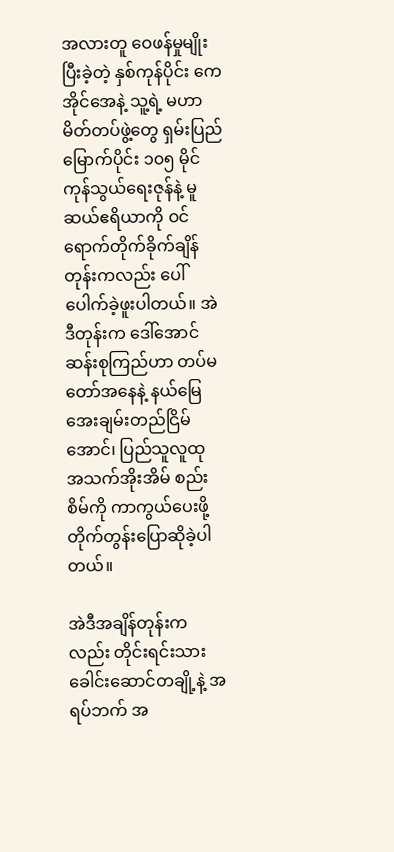အလားတူ ဝေဖန်မှုမျိုး ပြီးခဲ့တဲ့ နှစ်ကုန်ပိုင်း ကေအိုင်အေနဲ့ သူ့ရဲ့ မဟာမိတ်တပ်ဖွဲ့တွေ ရှမ်းပြည်မြောက်ပိုင်း ၁၀၅ မိုင် ကုန်သွယ်ရေးဇုန်နဲ့ မူဆယ်ဧရိယာကို ဝင်ရောက်တိုက်ခိုက်ချိန်တုန်းကလည်း ပေါ်ပေါက်ခဲ့ဖူးပါတယ်။ အဲဒီတုန်းက ဒေါ်အောင်ဆန်းစုကြည်ဟာ တပ်မတော်အနေနဲ့ နယ်မြေ အေးချမ်းတည်ငြိမ်အောင်၊ ပြည်သူလူထု အသက်အိုးအိမ် စည်းစိမ်ကို ကာကွယ်ပေးဖို့ တိုက်တွန်းပြောဆိုခဲ့ပါတယ်။

အဲဒီအချိန်တုန်းကလည်း တိုင်းရင်းသား ခေါင်းဆောင်တချို့နဲ့ အရပ်ဘက် အ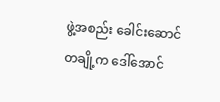ဖွဲ့အစည်း ခေါင်းဆောင်တချို့က ဒေါ်အောင်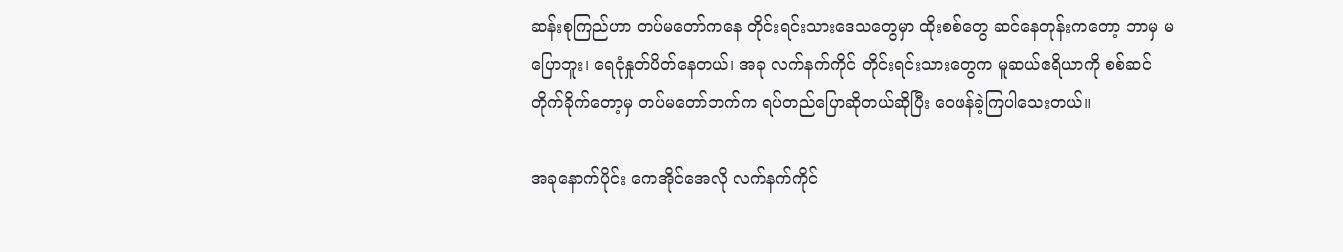ဆန်းစုကြည်ဟာ တပ်မတော်ကနေ တိုင်းရင်းသားဒေသတွေမှာ ထိုးစစ်တွေ ဆင်နေတုန်းကတော့ ဘာမှ မပြောဘူး၊ ရေငုံနှုတ်ပိတ်နေတယ်၊ အခု လက်နက်ကိုင် တိုင်းရင်းသားတွေက မူဆယ်ဧရိယာကို စစ်ဆင်တိုက်ခိုက်တော့မှ တပ်မတော်ဘက်က ရပ်တည်ပြောဆိုတယ်ဆိုပြီး ဝေဖန်ခဲ့ကြပါသေးတယ်။

အခုနောက်ပိုင်း ကေအိုင်အေလို လက်နက်ကိုင်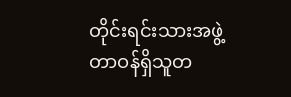တိုင်းရင်းသားအဖွဲ့ တာဝန်ရှိသူတ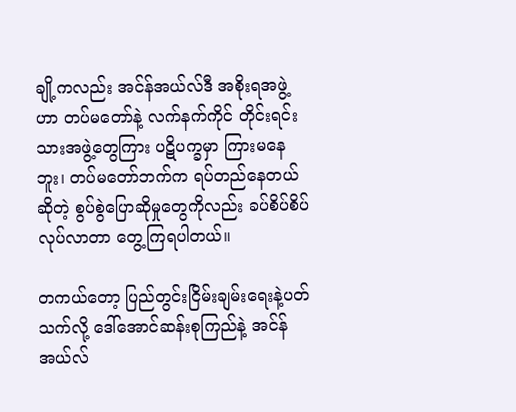ချို့ကလည်း အင်န်အယ်လ်ဒီ အစိုးရအဖွဲ့ဟာ တပ်မတော်နဲ့ လက်နက်ကိုင် တိုင်းရင်းသားအဖွဲ့တွေကြား ပဋိပက္ခမှာ ကြားမနေဘူး၊ တပ်မတော်ဘက်က ရပ်တည်နေတယ် ဆိုတဲ့ စွပ်စွဲပြောဆိုမှုတွေကိုလည်း ခပ်စိပ်စိပ် လုပ်လာတာ တွေ့ကြရပါတယ်။

တကယ်တော့ ပြည်တွင်းငြိမ်းချမ်းရေးနဲ့ပတ်သက်လို့ ဒေါ်အောင်ဆန်းစုကြည်နဲ့ အင်န်အယ်လ်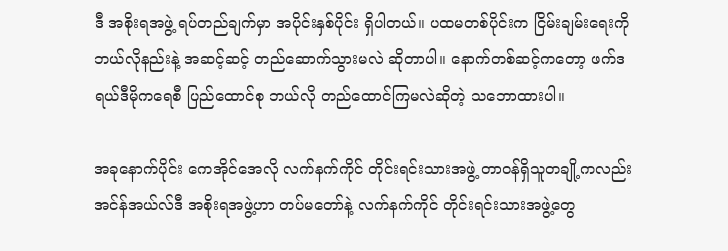ဒီ အစိုးရအဖွဲ့ ရပ်တည်ချက်မှာ အပိုင်းနှစ်ပိုင်း ရှိပါတယ်။ ပထမတစ်ပိုင်းက ငြိမ်းချမ်းရေးကို ဘယ်လိုနည်းနဲ့ အဆင့်ဆင့် တည်ဆောက်သွားမလဲ ဆိုတာပါ။ နောက်တစ်ဆင့်ကတော့ ဖက်ဒရယ်ဒီမိုကရေစီ ပြည်ထောင်စု ဘယ်လို တည်ထောင်ကြမလဲဆိုတဲ့ သဘောထားပါ။

အခုနောက်ပိုင်း ကေအိုင်အေလို လက်နက်ကိုင် တိုင်းရင်းသားအဖွဲ့ တာဝန်ရှိသူတချို့ကလည်း အင်န်အယ်လ်ဒီ အစိုးရအဖွဲ့ဟာ တပ်မတော်နဲ့ လက်နက်ကိုင် တိုင်းရင်းသားအဖွဲ့တွေ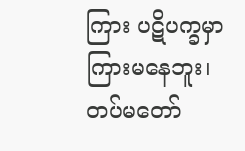ကြား ပဋိပက္ခမှာ ကြားမနေဘူး၊ တပ်မတော်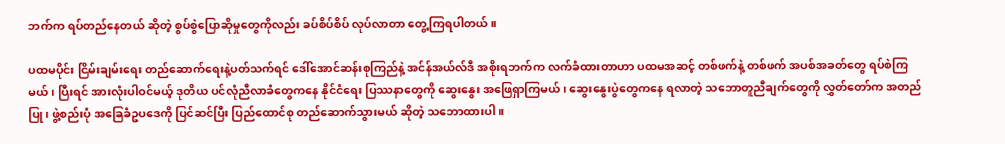ဘက်က ရပ်တည်နေတယ် ဆိုတဲ့ စွပ်စွဲပြောဆိုမှုတွေကိုလည်း ခပ်စိပ်စိပ် လုပ်လာတာ တွေ့ကြရပါတယ်။

ပထမပိုင်း ငြိမ်းချမ်းရေး တည်ဆောက်ရေးနဲ့ပတ်သက်ရင် ဒေါ်အောင်ဆန်းစုကြည်နဲ့ အင်န်အယ်လ်ဒီ အစိုးရဘက်က လက်ခံထားတာဟာ ပထမအဆင့် တစ်ဖက်နဲ့ တစ်ဖက် အပစ်အခတ်တွေ ရပ်စဲကြမယ်၊ ပြီးရင် အားလုံးပါဝင်မယ့် ဒုတိယ ပင်လုံညီလာခံတွေကနေ နိုင်ငံရေး ပြဿနာတွေကို ဆွေးနွေး အဖြေရှာကြမယ်၊ ဆွေးနွေးပွဲတွေကနေ ရလာတဲ့ သဘောတူညီချက်တွေကို လွှတ်တော်က အတည်ပြု၊ ဖွဲ့စည်းပုံ အခြေခံဥပဒေကို ပြင်ဆင်ပြီး ပြည်ထောင်စု တည်ဆောက်သွားမယ် ဆိုတဲ့ သဘောထားပါ။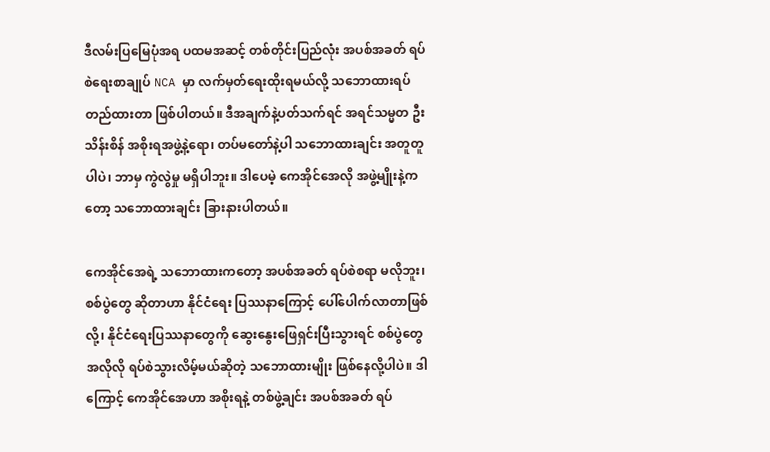ဒီလမ်းပြမြေပုံအရ ပထမအဆင့် တစ်တိုင်းပြည်လုံး အပစ်အခတ် ရပ်စဲရေးစာချုပ် NCA မှာ လက်မှတ်ရေးထိုးရမယ်လို့ သဘောထားရပ်တည်ထားတာ ဖြစ်ပါတယ်။ ဒီအချက်နဲ့ပတ်သက်ရင် အရင်သမ္မတ ဦးသိန်းစိန် အစိုးရအဖွဲ့နဲ့ရော၊ တပ်မတော်နဲ့ပါ သဘောထားချင်း အတူတူပါပဲ၊ ဘာမှ ကွဲလွဲမှု မရှိပါဘူး။ ဒါပေမဲ့ ကေအိုင်အေလို အဖွဲ့မျိုးနဲ့ကတော့ သဘောထားချင်း ခြားနားပါတယ်။

ကေအိုင်အေရဲ့ သဘောထားကတော့ အပစ်အခတ် ရပ်စဲစရာ မလိုဘူး၊ စစ်ပွဲတွေ ဆိုတာဟာ နိုင်ငံရေး ပြဿနာကြောင့် ပေါ်ပေါက်လာတာဖြစ်လို့၊ နိုင်ငံရေးပြဿနာတွေကို ဆွေးနွေးဖြေရှင်းပြီးသွားရင် စစ်ပွဲတွေ အလိုလို ရပ်စဲသွားလိမ့်မယ်ဆိုတဲ့ သဘောထားမျိုး ဖြစ်နေလို့ပါပဲ။ ဒါကြောင့် ကေအိုင်အေဟာ အစိုးရနဲ့ တစ်ဖွဲ့ချင်း အပစ်အခတ် ရပ်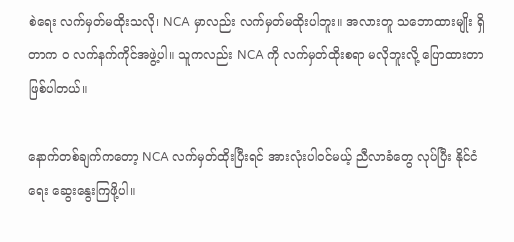စဲရေး လက်မှတ်မထိုးသလို၊ NCA မှာလည်း လက်မှတ်မထိုးပါဘူး။ အလားတူ သဘောထားမျိုး ရှိတာက ဝ လက်နက်ကိုင်အဖွဲ့ပါ။ သူကလည်း NCA ကို လက်မှတ်ထိုးစရာ မလိုဘူးလို့ ပြောထားတာ ဖြစ်ပါတယ်။

နောက်တစ်ချက်ကတော့ NCA လက်မှတ်ထိုးပြီးရင် အားလုံးပါဝင်မယ့် ညီလာခံတွေ လုပ်ပြီး နိုင်ငံရေး ဆွေးနွေးကြဖို့ပါ။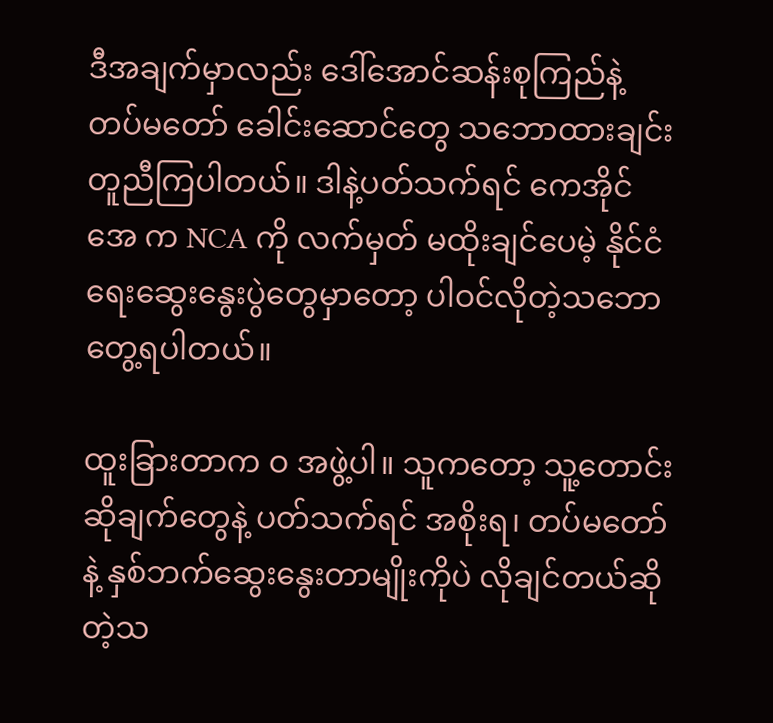ဒီအချက်မှာလည်း ဒေါ်အောင်ဆန်းစုကြည်နဲ့ တပ်မတော် ခေါင်းဆောင်တွေ သဘောထားချင်း တူညီကြပါတယ်။ ဒါနဲ့ပတ်သက်ရင် ကေအိုင်အေ က NCA ကို လက်မှတ် မထိုးချင်ပေမဲ့ နိုင်ငံရေးဆွေးနွေးပွဲတွေမှာတော့ ပါဝင်လိုတဲ့သဘော တွေ့ရပါတယ်။

ထူးခြားတာက ဝ အဖွဲ့ပါ။ သူကတော့ သူ့တောင်းဆိုချက်တွေနဲ့ ပတ်သက်ရင် အစိုးရ၊ တပ်မတော်နဲ့ နှစ်ဘက်ဆွေးနွေးတာမျိုးကိုပဲ လိုချင်တယ်ဆိုတဲ့သ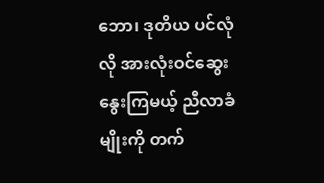ဘော၊ ဒုတိယ ပင်လုံလို အားလုံးဝင်ဆွေးနွေးကြမယ့် ညီလာခံမျိုးကို တက်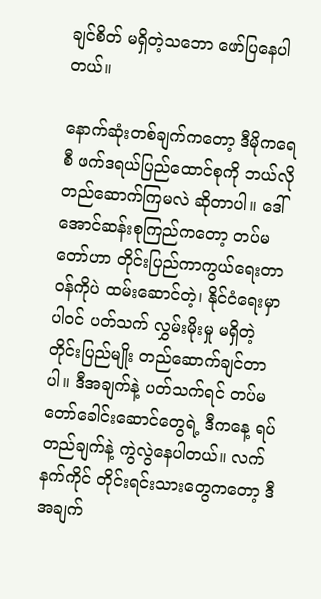ချင်စိတ် မရှိတဲ့သဘော ဖော်ပြနေပါတယ်။

နောက်ဆုံးတစ်ချက်ကတော့ ဒီမိုကရေစီ ဖက်ဒရယ်ပြည်ထောင်စုကို ဘယ်လို တည်ဆောက်ကြမလဲ ဆိုတာပါ။ ဒေါ်အောင်ဆန်းစုကြည်ကတော့ တပ်မတော်ဟာ တိုင်းပြည်ကာကွယ်ရေးတာဝန်ကိုပဲ ထမ်းဆောင်တဲ့၊ နိုင်ငံရေးမှာ ပါဝင် ပတ်သက် လွှမ်းမိုးမှု မရှိတဲ့ တိုင်းပြည်မျိုး တည်ဆောက်ချင်တာပါ။ ဒီအချက်နဲ့ ပတ်သက်ရင် တပ်မတော်ခေါင်းဆောင်တွေရဲ့ ဒီကနေ့ ရပ်တည်ချက်နဲ့ ကွဲလွဲနေပါတယ်။ လက်နက်ကိုင် တိုင်းရင်းသားတွေကတော့ ဒီအချက်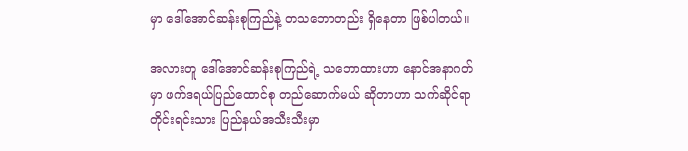မှာ ဒေါ်အောင်ဆန်းစုကြည်နဲ့ တသဘောတည်း ရှိနေတာ ဖြစ်ပါတယ်။

အလားတူ ဒေါ်အောင်ဆန်းစုကြည်ရဲ့ သဘောထားဟာ နောင်အနာဂတ်မှာ ဖက်ဒရယ်ပြည်ထောင်စု တည်ဆောက်မယ် ဆိုတာဟာ သက်ဆိုင်ရာ တိုင်းရင်းသား ပြည်နယ်အသီးသီးမှာ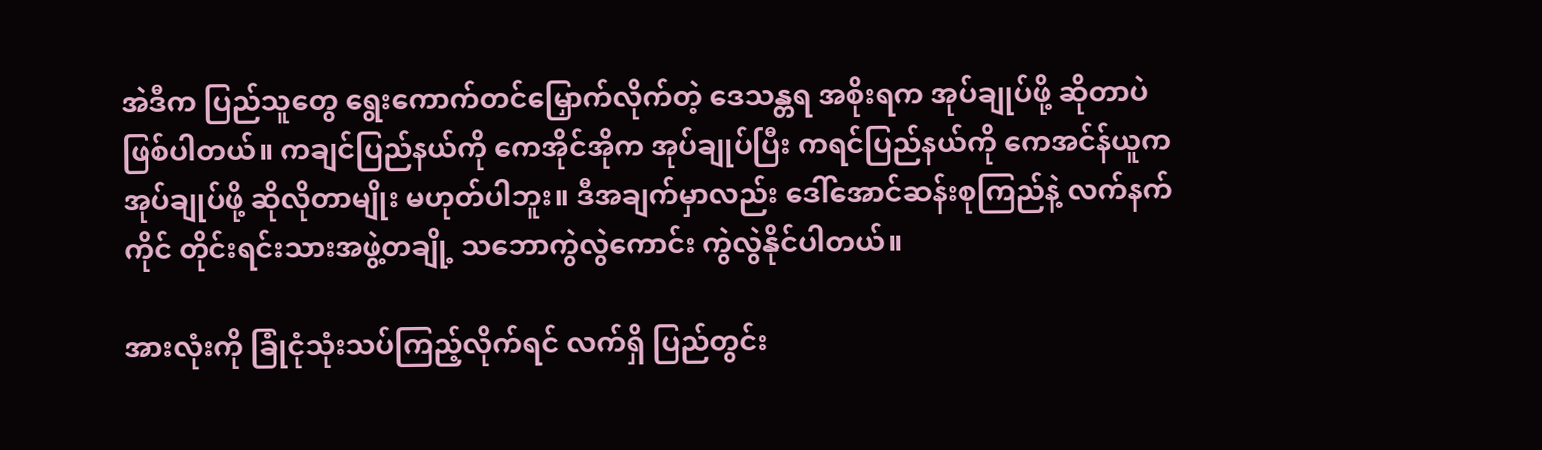အဲဒီက ပြည်သူတွေ ရွေးကောက်တင်မြှောက်လိုက်တဲ့ ဒေသန္တရ အစိုးရက အုပ်ချုပ်ဖို့ ဆိုတာပဲ ဖြစ်ပါတယ်။ ကချင်ပြည်နယ်ကို ကေအိုင်အိုက အုပ်ချုပ်ပြီး ကရင်ပြည်နယ်ကို ကေအင်န်ယူက အုပ်ချုပ်ဖို့ ဆိုလိုတာမျိုး မဟုတ်ပါဘူး။ ဒီအချက်မှာလည်း ဒေါ်အောင်ဆန်းစုကြည်နဲ့ လက်နက်ကိုင် တိုင်းရင်းသားအဖွဲ့တချို့ သဘောကွဲလွဲကောင်း ကွဲလွဲနိုင်ပါတယ်။

အားလုံးကို ခြုံငုံသုံးသပ်ကြည့်လိုက်ရင် လက်ရှိ ပြည်တွင်း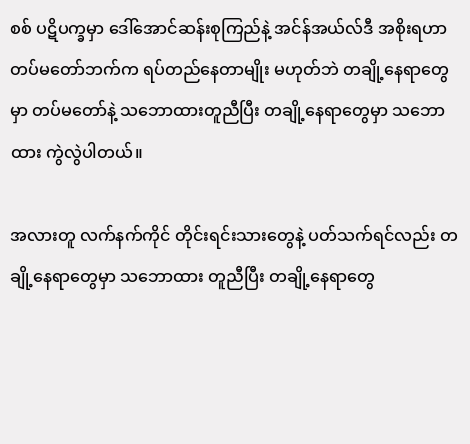စစ် ပဋိပက္ခမှာ ဒေါ်အောင်ဆန်းစုကြည်နဲ့ အင်န်အယ်လ်ဒီ အစိုးရဟာ တပ်မတော်ဘက်က ရပ်တည်နေတာမျိုး မဟုတ်ဘဲ တချို့နေရာတွေမှာ တပ်မတော်နဲ့ သဘောထားတူညီပြီး တချို့နေရာတွေမှာ သဘောထား ကွဲလွဲပါတယ်။

အလားတူ လက်နက်ကိုင် တိုင်းရင်းသားတွေနဲ့ ပတ်သက်ရင်လည်း တချို့နေရာတွေမှာ သဘောထား တူညီပြီး တချို့နေရာတွေ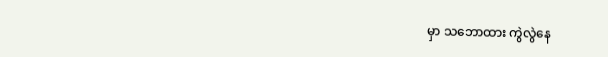မှာ သဘောထား ကွဲလွဲနေ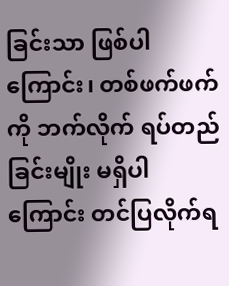ခြင်းသာ ဖြစ်ပါကြောင်း၊ တစ်ဖက်ဖက်ကို ဘက်လိုက် ရပ်တည်ခြင်းမျိုး မရှိပါကြောင်း တင်ပြလိုက်ရ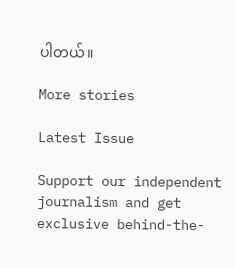ပါတယ်။

More stories

Latest Issue

Support our independent journalism and get exclusive behind-the-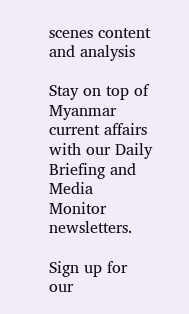scenes content and analysis

Stay on top of Myanmar current affairs with our Daily Briefing and Media Monitor newsletters.

Sign up for our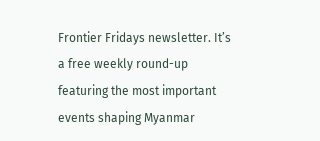Frontier Fridays newsletter. It’s a free weekly round-up featuring the most important events shaping Myanmar